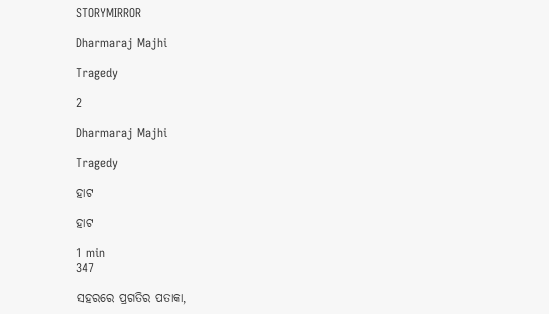STORYMIRROR

Dharmaraj Majhi

Tragedy

2

Dharmaraj Majhi

Tragedy

ହାଟ

ହାଟ

1 min
347

ସହରରେ ପ୍ରଗତିର ପତାକା,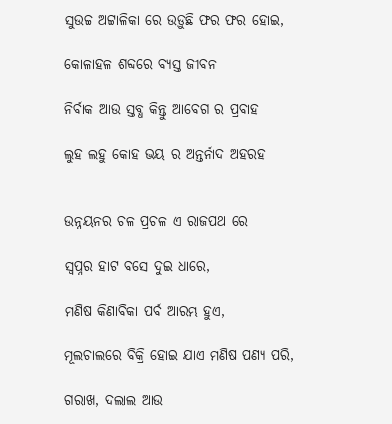ସୁଉଚ୍ଚ ଅଟ୍ଟାଳିକା ରେ ଉଡ଼ୁଛି ଫର ଫର ହୋଇ,

କୋଳାହଳ ଶବ୍ଦରେ ବ୍ୟସ୍ତ ଜୀବନ

ନିର୍ବାକ ଆଉ ସ୍ତବ୍ଧ କିନ୍ତୁ ଆବେଗ ର ପ୍ରବାହ

ଲୁହ ଲହୁ କୋହ ଭୟ ର ଅନ୍ତର୍ନାଦ ଅହରହ


ଉନ୍ନୟନର ଚଳ ପ୍ରଚଳ ଏ ରାଜପଥ ରେ

ସ୍ୱପ୍ନର ହାଟ ବସେ ଦୁଇ ଧାରେ,

ମଣିଷ କିଣାବିକା ପର୍ବ ଆରମ୍ଭ ହୁଏ,

ମୂଲଚାଲରେ ବିକ୍ରି ହୋଇ ଯାଏ ମଣିଷ ପଣ୍ୟ ପରି,

ଗରାଖ, ଦଲାଲ ଆଉ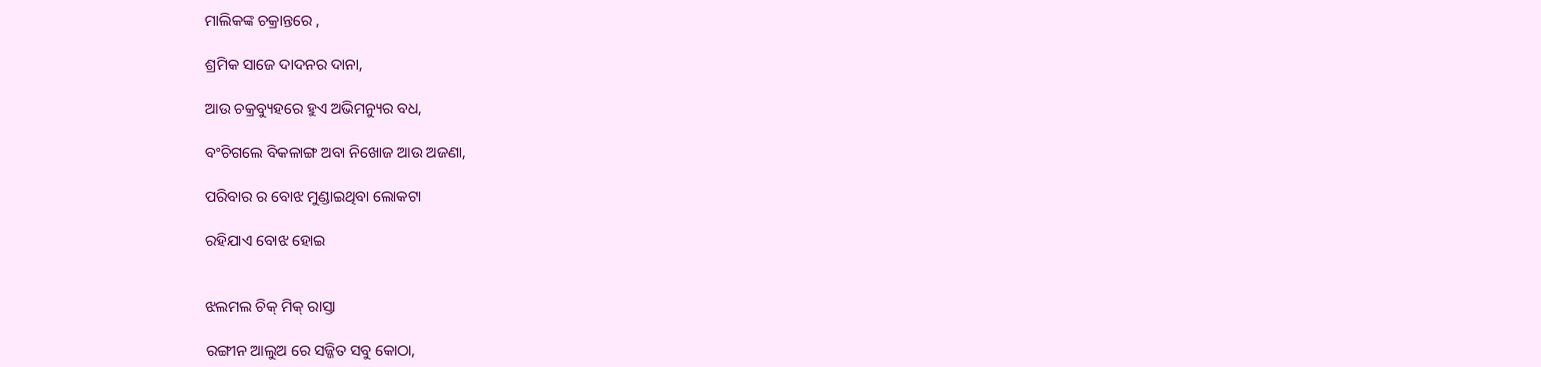ମାଲିକଙ୍କ ଚକ୍ରାନ୍ତରେ ,

ଶ୍ରମିକ ସାଜେ ଦାଦନର ଦାନା,

ଆଉ ଚକ୍ରବ୍ୟୁହରେ ହୁଏ ଅଭିମନ୍ୟୁର ବଧ,

ବଂଚିଗଲେ ବିକଳାଙ୍ଗ ଅବା ନିଖୋଜ ଆଉ ଅଜଣା,

ପରିବାର ର ବୋଝ ମୁଣ୍ଡାଇଥିବା ଲୋକଟା

ରହିଯାଏ ବୋଝ ହୋଇ


ଝଲମଲ ଚିକ୍ ମିକ୍ ରାସ୍ତା

ରଙ୍ଗୀନ ଆଲୁଅ ରେ ସଜ୍ଜିତ ସବୁ କୋଠା,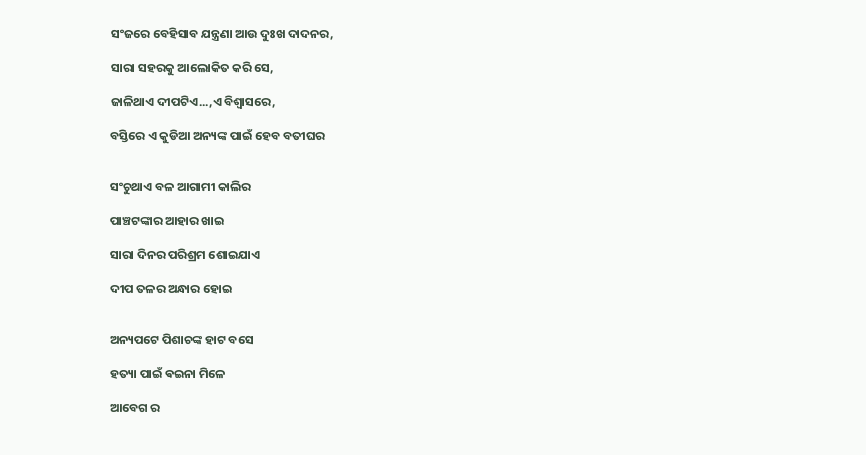ସଂଜରେ ବେହିସାବ ଯନ୍ତ୍ରଣା ଆଉ ଦୁଃଖ ଦାଦନର,

ସାରା ସହରକୁ ଆଲୋକିତ କରି ସେ,

ଜାଳିଥାଏ ଦୀପଟିଏ...,ଏ ବିଶ୍ଵାସରେ,

ବସ୍ତିରେ ଏ କୁଡିଆ ଅନ୍ୟଙ୍କ ପାଇଁ ହେବ ବତୀଘର


ସଂଚୁଥାଏ ବଳ ଆଗାମୀ କାଲିର

ପାଞ୍ଚଟଙ୍କାର ଆହାର ଖାଇ

ସାରା ଦିନର ପରିଶ୍ରମ ଶୋଇଯାଏ

ଦୀପ ତଳର ଅନ୍ଧାର ହୋଇ


ଅନ୍ୟପଟେ ପିଶାଚଙ୍କ ହାଟ ବସେ

ହତ୍ୟା ପାଇଁ ଵଇନା ମିଳେ

ଆବେଗ ର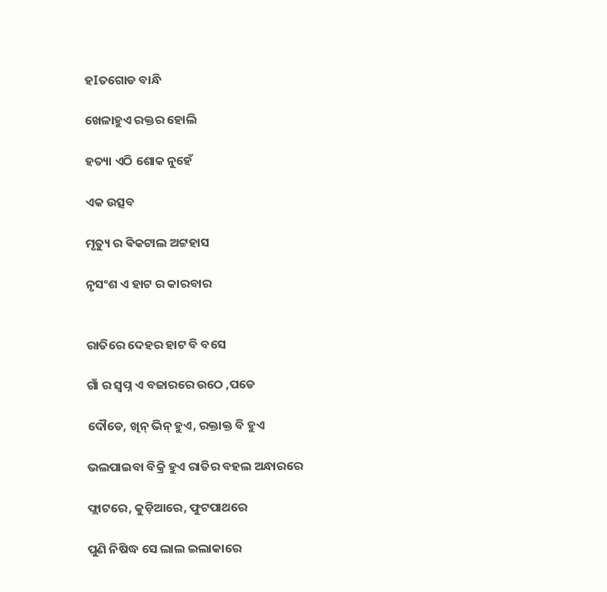ହIତଗୋଡ ବାନ୍ଧି

ଖେଳାହୁଏ ରକ୍ତର ହୋଲି

ହତ୍ୟା ଏଠି ଶୋକ ନୁହେଁ

ଏକ ଉତ୍ସବ

ମୃତ୍ୟୁ ର ଵିକଟାଲ ଅଟ୍ଟହାସ

ନୃସଂଶ ଏ ହାଟ ର କାରବାର


ରାତିରେ ଦେହର ହାଟ ବି ବସେ

ଗାଁ ର ସ୍ବପ୍ନ ଏ ବଜାରରେ ଉଠେ ,ପଡେ

ଦୌଡେ, ଖିନ୍ ଭିନ୍ ହୁଏ, ରକ୍ତାକ୍ତ ବି ହୁଏ

ଭଲପାଇବା ବିକ୍ରି ହୁଏ ରାତିର ବହଲ ଅନ୍ଧାରରେ

ଫ୍ଲାଟରେ, କୁଡ଼ିଆରେ, ଫୁଟପାଥରେ

ପୁଣି ନିଷିଦ୍ଧ ସେ ଲାଲ ଇଲାକାରେ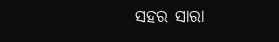ସହର ସାରା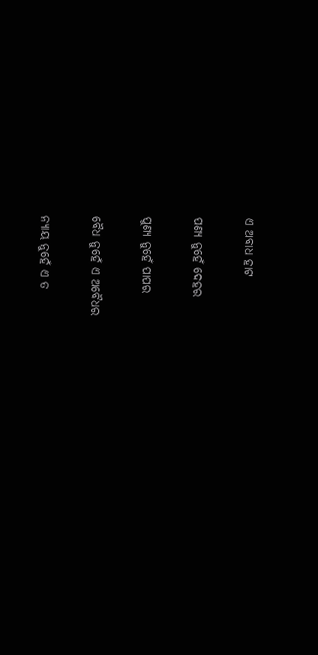ଏ ଅବାଧ ହାଟ

ପଣ୍ୟ ନୁହେଁ ଦେହର

ପୁଣ୍ୟ ନୁହେଁ ପାପର

ବୈଧ ନୁହେଁ ଏ ଅବୈଧର

ନ୍ୟାୟ ନୁହେଁ ଏ ତ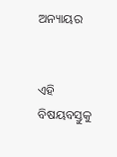ଅନ୍ୟାୟର


ଏହି ବିଷୟବସ୍ତୁକୁ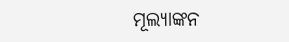ମୂଲ୍ୟାଙ୍କନ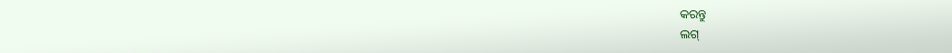କରନ୍ତୁ
ଲଗ୍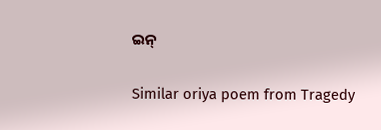ଇନ୍

Similar oriya poem from Tragedy